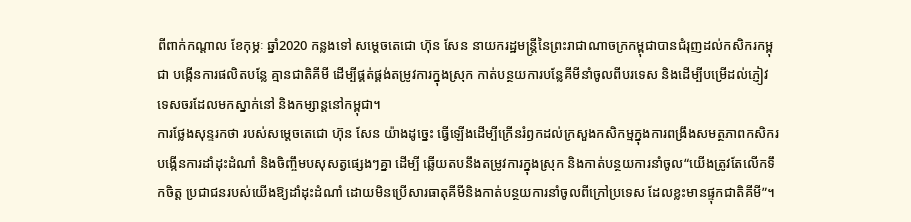ពីពាក់កណ្តាល ខែកុម្ភៈ ឆ្នាំ2020 កន្លងទៅ សម្តេចតេជោ ហ៊ុន សែន នាយករដ្ឋមន្ត្រីនៃព្រះរាជាណាចក្រកម្ពុជាបានជំរុញដល់កសិករកម្ពុជា បង្កើនការផលិតបន្លែ គ្មានជាតិគីមី ដើម្បីផ្គត់ផ្គង់តម្រូវការក្នុងស្រុក កាត់បន្ថយការបន្លែគីមីនាំចូលពីបរទេស និងដើម្បីបម្រើដល់ភ្ញៀវទេសចរដែលមកស្នាក់នៅ និងកម្សាន្តនៅកម្ពុជា។
ការថ្លែងសុន្ទរកថា របស់សម្តេចតេជោ ហ៊ុន សែន យ៉ាងដូច្នេះ ធ្វើឡើងដើម្បីក្រើនរំឭកដល់ក្រសួងកសិកម្មក្នុងការពង្រឹងសមត្ថភាពកសិករបង្កើនការដាំដុះដំណាំ និងចិញ្ចឹមបសុសត្វផ្សេងៗគ្នា ដើម្បី ឆ្លើយតបនឹងតម្រូវការក្នុងស្រុក និងកាត់បន្ថយការនាំចូល“យើងត្រូវតែលើកទឹកចិត្ត ប្រជាជនរបស់យើងឱ្យដាំដុះដំណាំ ដោយមិនប្រើសារធាតុគីមីនិងកាត់បន្ថយការនាំចូលពីក្រៅប្រទេស ដែលខ្លះមានផ្ទុកជាតិគីមី”។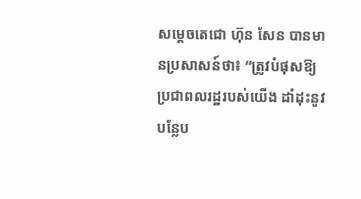សម្តេចតេជោ ហ៊ុន សែន បានមានប្រសាសន៍ថា៖ “ត្រូវបំផុសឱ្យប្រជាពលរដ្ឋរបស់យើង ដាំដុះនូវបន្លែប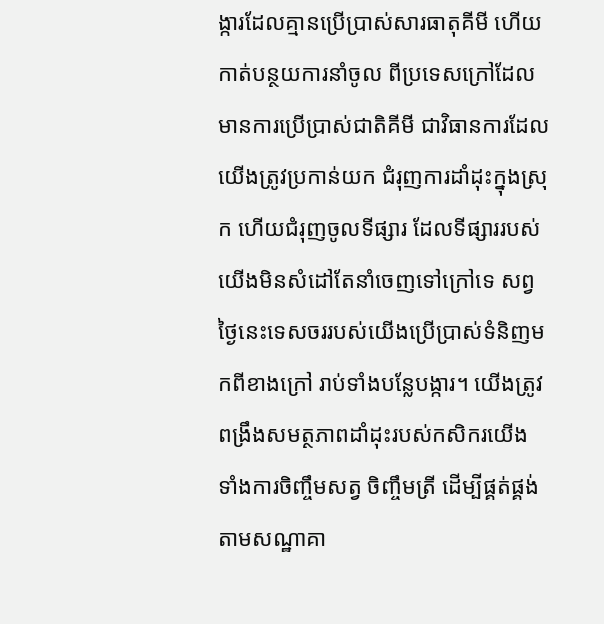ង្ការដែលគ្មានប្រើប្រាស់សារធាតុគីមី ហើយកាត់បន្ថយការនាំចូល ពីប្រទេសក្រៅដែលមានការប្រើប្រាស់ជាតិគីមី ជាវិធានការដែលយើងត្រូវប្រកាន់យក ជំរុញការដាំដុះក្នុងស្រុក ហើយជំរុញចូលទីផ្សារ ដែលទីផ្សាររបស់យើងមិនសំដៅតែនាំចេញទៅក្រៅទេ សព្វថ្ងៃនេះទេសចររបស់យើងប្រើប្រាស់ទំនិញមកពីខាងក្រៅ រាប់ទាំងបន្លែបង្ការ។ យើងត្រូវពង្រឹងសមត្ថភាពដាំដុះរបស់កសិករយើង ទាំងការចិញ្ចឹមសត្វ ចិញ្ចឹមត្រី ដើម្បីផ្គត់ផ្គង់តាមសណ្ឋាគា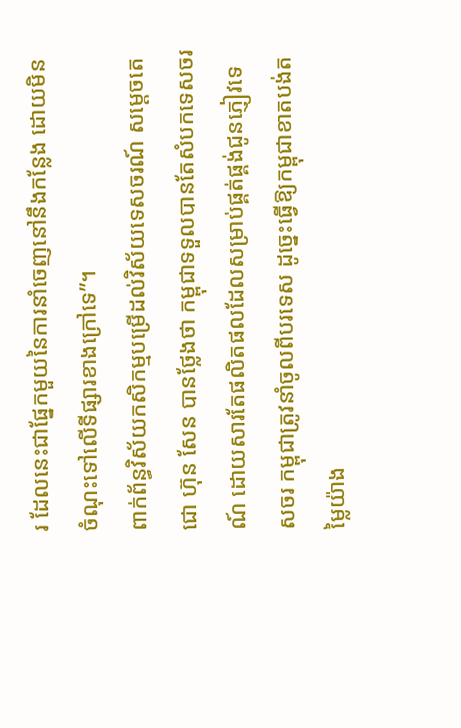រ ដែលនេះជាផ្នែកមួយនៃការនាំចេញនៅនឹងកន្លែង ដោយមិនចំណុះទៅលើទីផ្សារខាងក្រៅទេ”។
ពាក់ព័ន្ធវិស័យកសិកម្មបម្រើដល់វិស័យទេសចរណ៍ សម្តេចតេជោ ហ៊ុន សែន បានថ្លែងថា កម្ពុជាទទួលបានតែសំបកទេសចរណ៍ ដោយសារតែផលិតផលដែលសម្រាប់ផ្គត់ផ្គង់ជូនភ្ញៀវទេសចរ កម្ពុជាត្រូវនាំចូលពីបរទេស ដូច្នេះធ្វើឱ្យកម្ពុជាខាតបង់តម្លៃយ៉ាង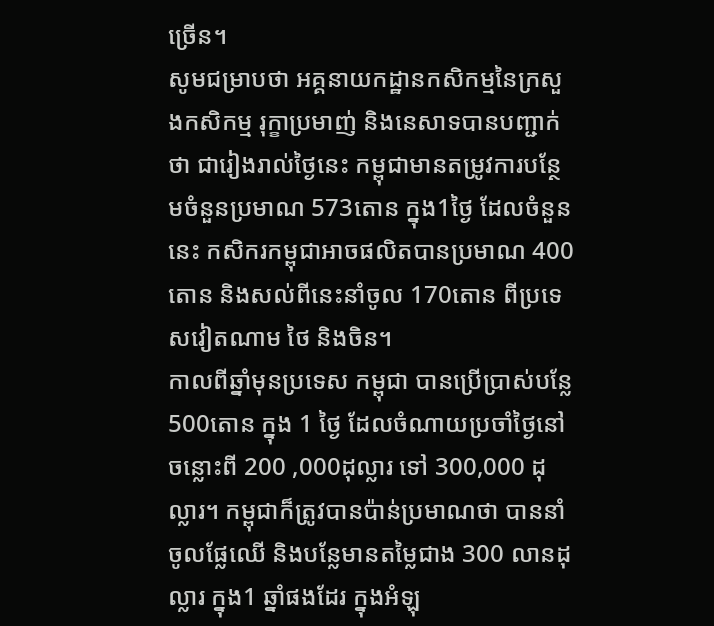ច្រើន។
សូមជម្រាបថា អគ្គនាយកដ្ឋានកសិកម្មនៃក្រសួងកសិកម្ម រុក្ខាប្រមាញ់ និងនេសាទបានបញ្ជាក់ថា ជារៀងរាល់ថ្ងៃនេះ កម្ពុជាមានតម្រូវការបន្ថែមចំនួនប្រមាណ 573តោន ក្នុង1ថ្ងៃ ដែលចំនួននេះ កសិករកម្ពុជាអាចផលិតបានប្រមាណ 400តោន និងសល់ពីនេះនាំចូល 170តោន ពីប្រទេសវៀតណាម ថៃ និងចិន។
កាលពីឆ្នាំមុនប្រទេស កម្ពុជា បានប្រើប្រាស់បន្លែ 500តោន ក្នុង 1 ថ្ងៃ ដែលចំណាយប្រចាំថ្ងៃនៅចន្លោះពី 200 ,000ដុល្លារ ទៅ 300,000 ដុល្លារ។ កម្ពុជាក៏ត្រូវបានប៉ាន់ប្រមាណថា បាននាំចូលផ្លែឈើ និងបន្លែមានតម្លៃជាង 300 លានដុល្លារ ក្នុង1 ឆ្នាំផងដែរ ក្នុងអំឡុ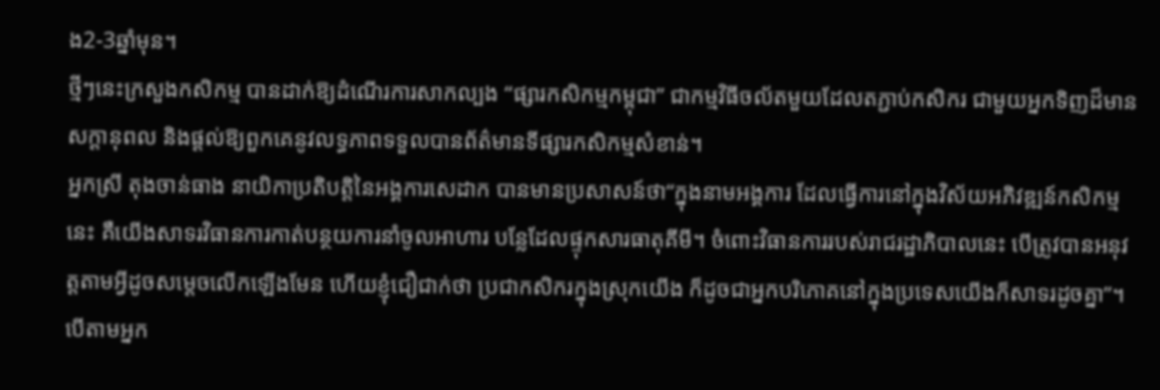ង2-3ឆ្នាំមុន។
ថ្មីៗនេះក្រសួងកសិកម្ម បានដាក់ឱ្យដំណើរការសាកល្បង “ផ្សារកសិកម្មកម្ពុជា” ជាកម្មវិធីចល័តមួយដែលតភ្ជាប់កសិករ ជាមួយអ្នកទិញដ៏មានសក្ដានុពល និងផ្ដល់ឱ្យពួកគេនូវលទ្ធភាពទទួលបានព័ត៌មានទីផ្សារកសិកម្មសំខាន់។
អ្នកស្រី តុងចាន់ធាង នាយិកាប្រតិបត្តិនៃអង្គការសេដាក បានមានប្រសាសន៍ថា“ក្នុងនាមអង្គការ ដែលធ្វើការនៅក្នុងវិស័យអភិវឌ្ឍន៍កសិកម្មនេះ គឺយើងសាទរវិធានការកាត់បន្ថយការនាំចូលអាហារ បន្លែដែលផ្ទុកសារធាតុគីមី។ ចំពោះវិធានការរបស់រាជរដ្ឋាភិបាលនេះ បើត្រូវបានអនុវត្តតាមអ្វីដូចសម្តេចលើកឡើងមែន ហើយខ្ញុំជឿជាក់ថា ប្រជាកសិករក្នុងស្រុកយើង ក៏ដូចជាអ្នកបរិភោគនៅក្នុងប្រទេសយើងក៏សាទរដូចគ្នា”។
បើតាមអ្នក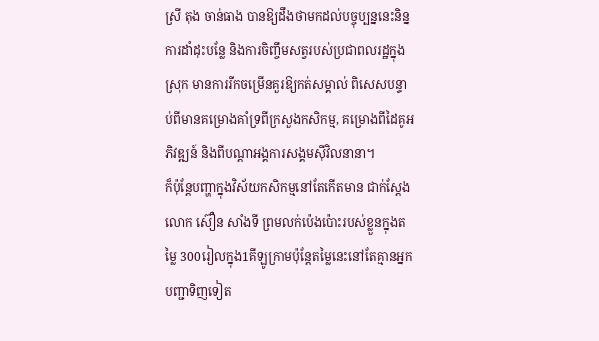ស្រី តុង ចាន់ធាង បានឱ្យដឹងថាមកដល់បច្ចុប្បន្ននេះនិន្នការដាំដុះបន្លែ និងការចិញ្ចឹមសត្វរបស់ប្រជាពលរដ្ឋក្នុងស្រុក មានការរីកចម្រើនគួរឱ្យកត់សម្គាល់ ពិសេសបន្ទាប់ពីមានគម្រោងគាំទ្រពីក្រសួងកសិកម្ម, គម្រោងពីដៃគូអភិវឌ្ឍន៍ និងពីបណ្តាអង្គការសង្គមស៊ីវិលនានា។
ក៏ប៉ុន្តែបញ្ហាក្នុងវិស័យកសិកម្មនៅតែកើតមាន ជាក់ស្តែងលោក ស៊ឿន សាំងទី ព្រមលក់ប៉េងប៉ោះរបស់ខ្លួនក្នុងតម្លៃ 300រៀលក្នុង1គីឡូក្រាមប៉ុន្តែតម្លៃនេះនៅតែគ្មានអ្នកបញ្ជាទិញទៀត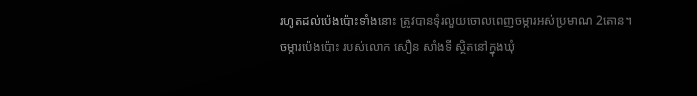រហូតដល់ប៉េងប៉ោះទាំងនោះ ត្រូវបានទុំរលួយចោលពេញចម្ការអស់ប្រមាណ 2តោន។
ចម្ការប៉េងប៉ោះ របស់លោក សឿន សាំងទី ស្ថិតនៅក្នុងឃុំ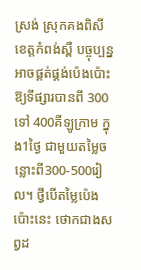ស្រង់ ស្រុកគងពិសី ខេត្តកំពង់ស្ពឺ បច្ចុប្បន្នអាចផ្គត់ផ្គង់ប៉េងប៉ោះឱ្យទីផ្សារបានពី 300 ទៅ 400គីឡូក្រាម ក្នុង1ថ្ងៃ ជាមួយតម្លៃចន្លោះពី300-500រៀល។ ថ្វីបើតម្លៃប៉េងប៉ោះនេះ ថោកជាងសព្វដ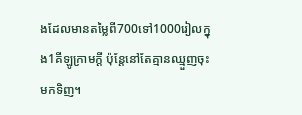ងដែលមានតម្លៃពី700ទៅ1000រៀលក្នុង1គីឡូក្រាមក្តី ប៉ុន្តែនៅតែគ្មានឈ្មួញចុះមកទិញ។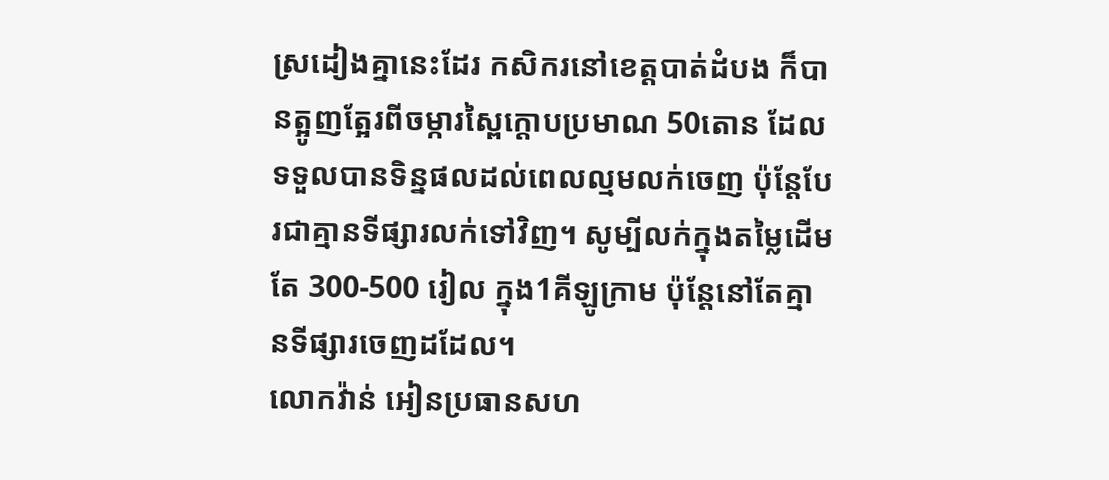ស្រដៀងគ្នានេះដែរ កសិករនៅខេត្តបាត់ដំបង ក៏បានត្អូញត្អែរពីចម្ការស្ពៃក្ដោបប្រមាណ 50តោន ដែលទទួលបានទិន្នផលដល់ពេលល្មមលក់ចេញ ប៉ុន្តែបែរជាគ្មានទីផ្សារលក់ទៅវិញ។ សូម្បីលក់ក្នុងតម្លៃដើមតែ 300-500 រៀល ក្នុង1គីឡូក្រាម ប៉ុន្តែនៅតែគ្មានទីផ្សារចេញដដែល។
លោកវ៉ាន់ អៀនប្រធានសហ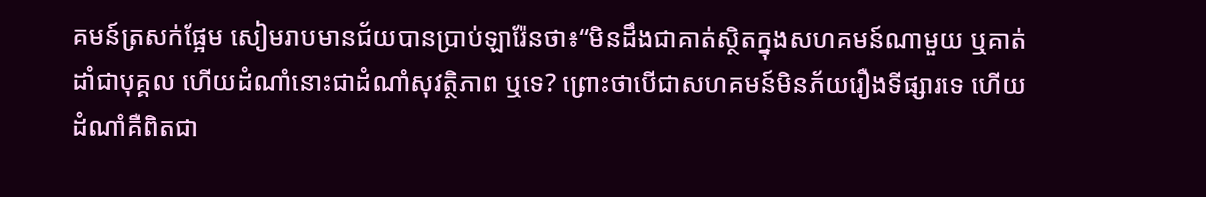គមន៍ត្រសក់ផ្អែម សៀមរាបមានជ័យបានប្រាប់ឡារ៉ែនថា៖“មិនដឹងជាគាត់ស្ថិតក្នុងសហគមន៍ណាមួយ ឬគាត់ដាំជាបុគ្គល ហើយដំណាំនោះជាដំណាំសុវត្ថិភាព ឬទេ? ព្រោះថាបើជាសហគមន៍មិនភ័យរឿងទីផ្សារទេ ហើយដំណាំគឺពិតជា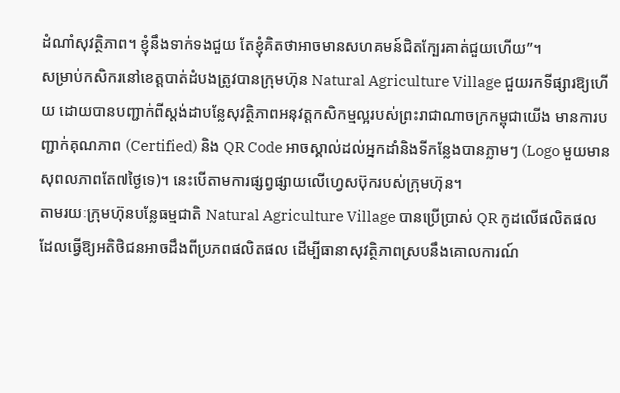ដំណាំសុវត្ថិភាព។ ខ្ញុំនឹងទាក់ទងជួយ តែខ្ញុំគិតថាអាចមានសហគមន៍ជិតក្បែរគាត់ជួយហើយ”។
សម្រាប់កសិករនៅខេត្តបាត់ដំបងត្រូវបានក្រុមហ៊ុន Natural Agriculture Village ជួយរកទីផ្សារឱ្យហើយ ដោយបានបញ្ជាក់ពីស្តង់ដាបន្លែសុវត្ថិភាពអនុវត្តកសិកម្មល្អរបស់ព្រះរាជាណាចក្រកម្ពុជាយើង មានការបញ្ជាក់គុណភាព (Certified) និង QR Code អាចស្គាល់ដល់អ្នកដាំនិងទីកន្លែងបានភ្លាមៗ (Logo មួយមានសុពលភាពតែ៧ថ្ងៃទេ)។ នេះបើតាមការផ្សព្វផ្សាយលើហ្វេសប៊ុករបស់ក្រុមហ៊ុន។
តាមរយៈក្រុមហ៊ុនបន្លែធម្មជាតិ Natural Agriculture Village បានប្រើប្រាស់ QR កូដលើផលិតផលដែលធ្វើឱ្យអតិថិជនអាចដឹងពីប្រភពផលិតផល ដើម្បីធានាសុវត្ថិភាពស្របនឹងគោលការណ៍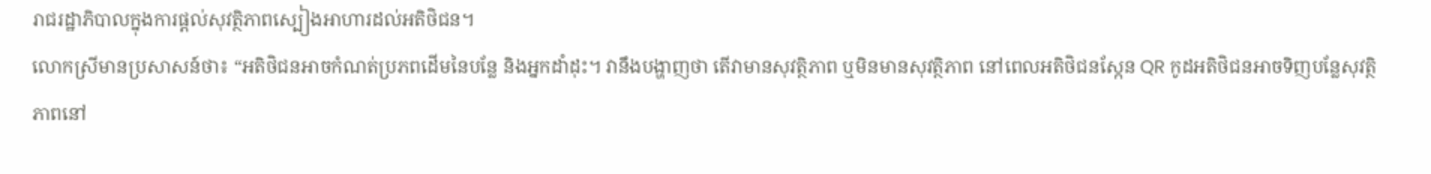រាជរដ្ឋាភិបាលក្នុងការផ្ដល់សុវត្ថិភាពស្បៀងអាហារដល់អតិថិជន។
លោកស្រីមានប្រសាសន៍ថា៖ “អតិថិជនអាចកំណត់ប្រភពដើមនៃបន្លែ និងអ្នកដាំដុះ។ វានឹងបង្ហាញថា តើវាមានសុវត្ថិភាព ឬមិនមានសុវត្ថិភាព នៅពេលអតិថិជនស្កែន QR កូដអតិថិជនអាចទិញបន្លែសុវត្ថិភាពនៅ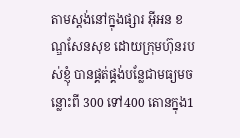តាមស្ដង់នៅក្នុងផ្សារ អុីអន ខណ្ឌសែនសុខ ដោយក្រុមហ៊ុនរបស់ខ្ញុំ បានផ្គត់ផ្គង់បន្លែជាមធ្យមចន្លោះពី 300 ទៅ400 តោនក្នុង1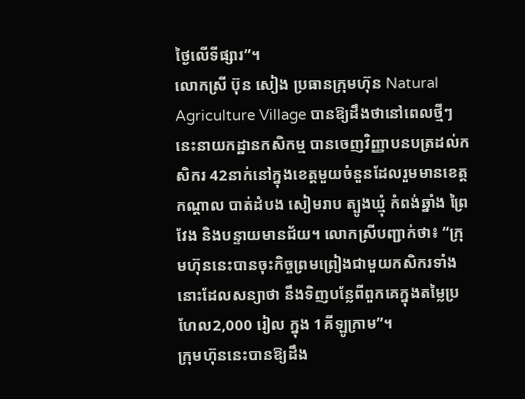ថ្ងៃលើទីផ្សារ”។
លោកស្រី ប៊ុន សៀង ប្រធានក្រុមហ៊ុន Natural Agriculture Village បានឱ្យដឹងថានៅពេលថ្មីៗនេះនាយកដ្ឋានកសិកម្ម បានចេញវិញ្ញាបនបត្រដល់កសិករ 42នាក់នៅក្នុងខេត្តមួយចំនួនដែលរួមមានខេត្តកណ្ដាល បាត់ដំបង សៀមរាប ត្បូងឃ្មុំ កំពង់ឆ្នាំង ព្រៃវែង និងបន្ទាយមានជ័យ។ លោកស្រីបញ្ជាក់ថា៖ “ក្រុមហ៊ុននេះបានចុះកិច្ចព្រមព្រៀងជាមួយកសិករទាំងនោះដែលសន្យាថា នឹងទិញបន្លែពីពួកគេក្នុងតម្លៃប្រហែល2,000 រៀល ក្នុង 1គីឡូក្រាម”។
ក្រុមហ៊ុននេះបានឱ្យដឹង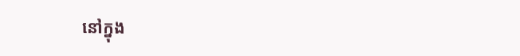នៅក្នុង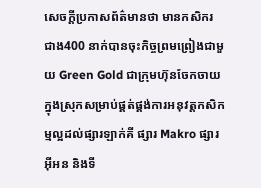សេចក្ដីប្រកាសព័ត៌មានថា មានកសិករជាង400 នាក់បានចុះកិច្ចព្រមព្រៀងជាមួយ Green Gold ជាក្រុមហ៊ុនចែកចាយក្នុងស្រុកសម្រាប់ផ្គត់ផ្គង់ការអនុវត្តកសិកម្មល្អដល់ផ្សារឡាក់គី ផ្សារ Makro ផ្សារអុីអន និងទី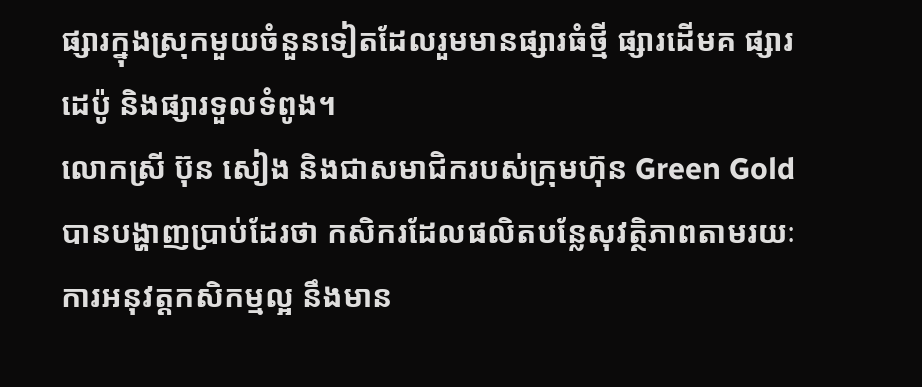ផ្សារក្នុងស្រុកមួយចំនួនទៀតដែលរួមមានផ្សារធំថ្មី ផ្សារដើមគ ផ្សារដេប៉ូ និងផ្សារទួលទំពូង។
លោកស្រី ប៊ុន សៀង និងជាសមាជិករបស់ក្រុមហ៊ុន Green Gold បានបង្ហាញប្រាប់ដែរថា កសិករដែលផលិតបន្លែសុវត្ថិភាពតាមរយៈការអនុវត្តកសិកម្មល្អ នឹងមាន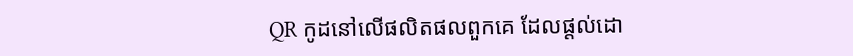QR កូដនៅលើផលិតផលពួកគេ ដែលផ្ដល់ដោ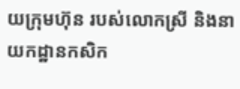យក្រុមហ៊ុន របស់លោកស្រី និងនាយកដ្ឋានកសិក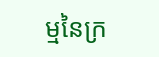ម្មនៃក្រ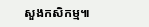សួងកសិកម្ម៕